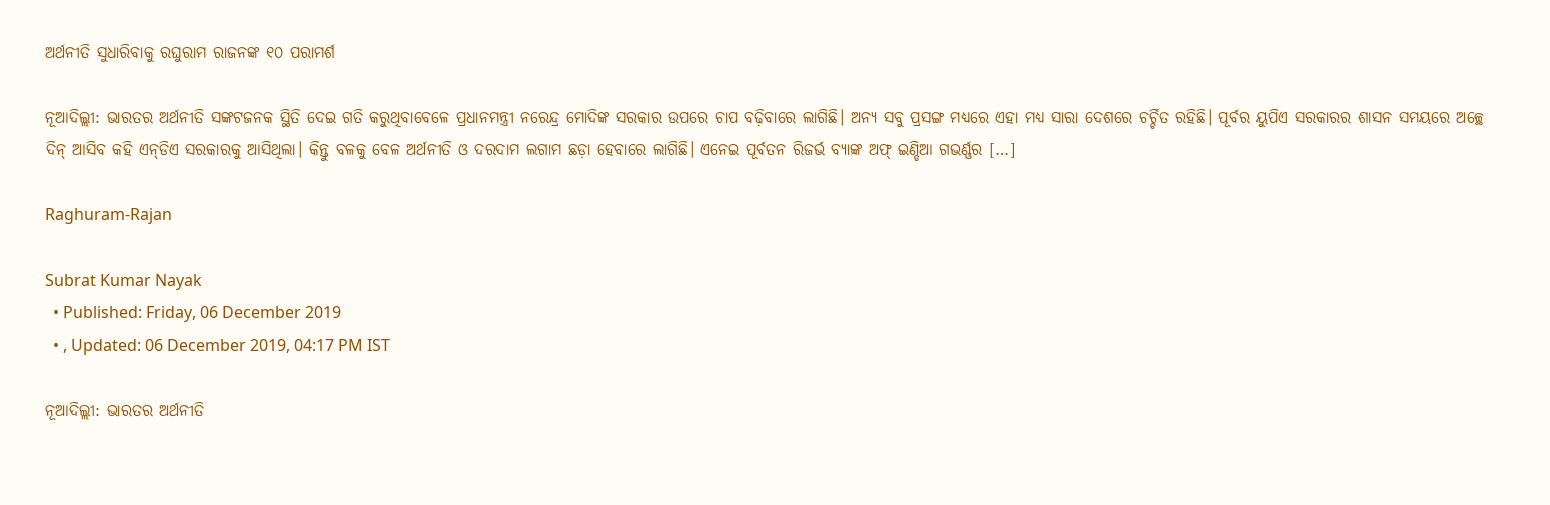ଅର୍ଥନୀତି ସୁଧାରିବାକୁ ରଘୁରାମ ରାଜନଙ୍କ ୧୦ ପରାମର୍ଶ

ନୂଆଦିଲ୍ଲୀ: ଭାରତର ଅର୍ଥନୀତି ସଙ୍କଟଜନକ ସ୍ଥିତି ଦେଇ ଗତି କରୁଥିବାବେଳେ ପ୍ରଧାନମନ୍ତ୍ରୀ ନରେନ୍ଦ୍ର ମୋଦିଙ୍କ ସରକାର ଉପରେ ଚାପ ବଢ଼ିବାରେ ଲାଗିଛି। ଅନ୍ୟ ସବୁ ପ୍ରସଙ୍ଗ ମଧ୍ୟରେ ଏହା ମଧ୍ୟ ସାରା ଦେଶରେ ଚର୍ଚ୍ଚିତ ରହିଛି। ପୂର୍ବର ୟୁପିଏ ସରକାରର ଶାସନ ସମୟରେ ଅଚ୍ଛେ ଦିନ୍‌ ଆସିବ କହି ଏନ୍‌ଡିଏ ସରକାରକୁ ଆସିଥିଲା। କିନ୍ତୁ ବଳକୁ ବେଳ ଅର୍ଥନୀତି ଓ ଦରଦାମ ଲଗାମ ଛଡ଼ା ହେବାରେ ଲାଗିଛି। ଏନେଇ ପୂର୍ବତନ ରିଜର୍ଭ ବ୍ୟାଙ୍କ ଅଫ୍‌ ଇଣ୍ଡିଆ ଗଭର୍ଣ୍ଣର […]

Raghuram-Rajan

Subrat Kumar Nayak
  • Published: Friday, 06 December 2019
  • , Updated: 06 December 2019, 04:17 PM IST

ନୂଆଦିଲ୍ଲୀ: ଭାରତର ଅର୍ଥନୀତି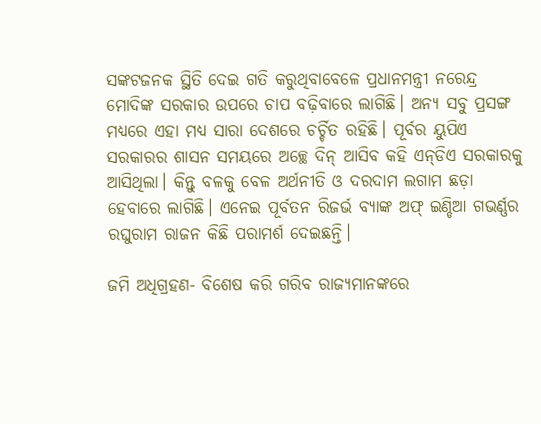ସଙ୍କଟଜନକ ସ୍ଥିତି ଦେଇ ଗତି କରୁଥିବାବେଳେ ପ୍ରଧାନମନ୍ତ୍ରୀ ନରେନ୍ଦ୍ର ମୋଦିଙ୍କ ସରକାର ଉପରେ ଚାପ ବଢ଼ିବାରେ ଲାଗିଛି। ଅନ୍ୟ ସବୁ ପ୍ରସଙ୍ଗ ମଧ୍ୟରେ ଏହା ମଧ୍ୟ ସାରା ଦେଶରେ ଚର୍ଚ୍ଚିତ ରହିଛି। ପୂର୍ବର ୟୁପିଏ ସରକାରର ଶାସନ ସମୟରେ ଅଚ୍ଛେ ଦିନ୍‌ ଆସିବ କହି ଏନ୍‌ଡିଏ ସରକାରକୁ ଆସିଥିଲା। କିନ୍ତୁ ବଳକୁ ବେଳ ଅର୍ଥନୀତି ଓ ଦରଦାମ ଲଗାମ ଛଡ଼ା ହେବାରେ ଲାଗିଛି। ଏନେଇ ପୂର୍ବତନ ରିଜର୍ଭ ବ୍ୟାଙ୍କ ଅଫ୍‌ ଇଣ୍ଡିଆ ଗଭର୍ଣ୍ଣର ରଘୁରାମ ରାଜନ କିଛି ପରାମର୍ଶ ଦେଇଛନ୍ତି।

ଜମି ଅଧିଗ୍ରହଣ- ବିଶେଷ କରି ଗରିବ ରାଜ୍ୟମାନଙ୍କରେ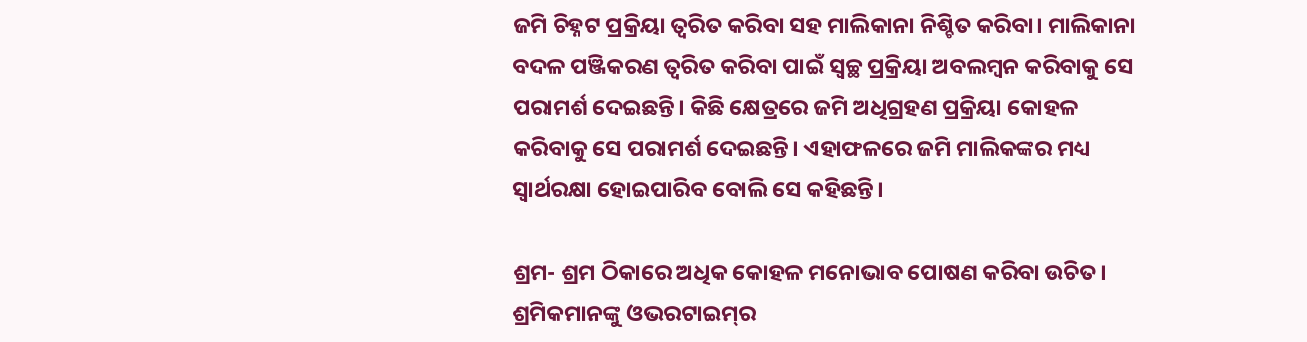ଜମି ଚିହ୍ନଟ ପ୍ରକ୍ରିୟା ତ୍ୱରିତ କରିବା ସହ ମାଲିକାନା ନିଶ୍ଚିତ କରିବା। ମାଲିକାନା ବଦଳ ପଞ୍ଜିକରଣ ତ୍ୱରିତ କରିବା ପାଇଁ ସ୍ୱଚ୍ଛ ପ୍ରକ୍ରିୟା ଅବଲମ୍ବନ କରିବାକୁ ସେ ପରାମର୍ଶ ଦେଇଛନ୍ତି। କିଛି କ୍ଷେତ୍ରରେ ଜମି ଅଧିଗ୍ରହଣ ପ୍ରକ୍ରିୟା କୋହଳ କରିବାକୁ ସେ ପରାମର୍ଶ ଦେଇଛନ୍ତି। ଏହାଫଳରେ ଜମି ମାଲିକଙ୍କର ମଧ୍ୟ ସ୍ୱାର୍ଥରକ୍ଷା ହୋଇପାରିବ ବୋଲି ସେ କହିଛନ୍ତି।

ଶ୍ରମ- ଶ୍ରମ ଠିକାରେ ଅଧିକ କୋହଳ ମନୋଭାବ ପୋଷଣ କରିବା ଉଚିତ। ଶ୍ରମିକମାନଙ୍କୁ ଓଭରଟାଇମ୍‌ର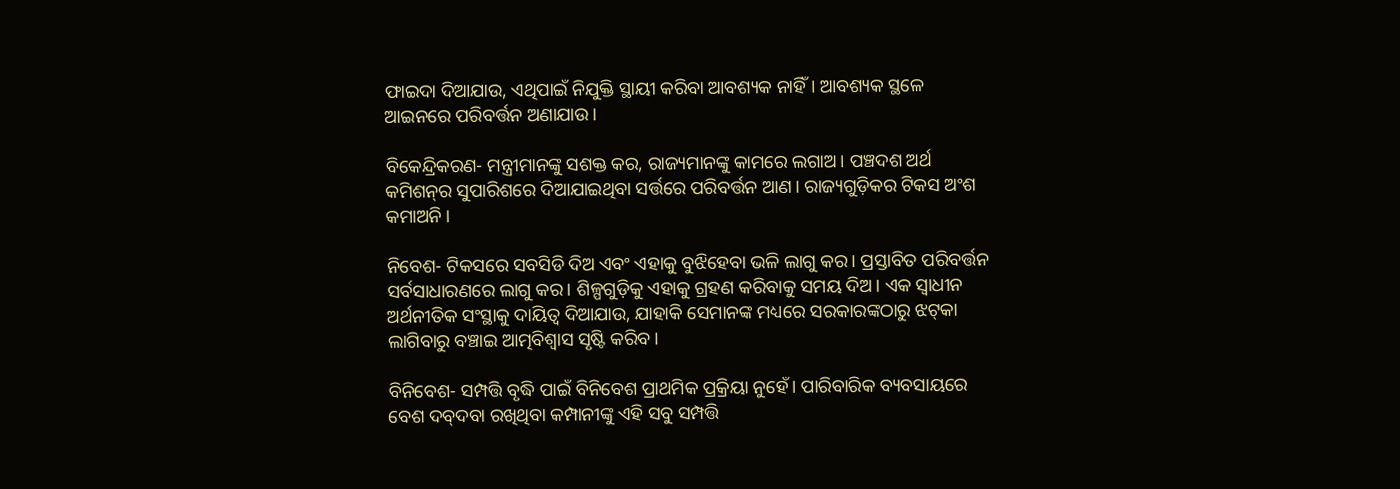ଫାଇଦା ଦିଆଯାଉ, ଏଥିପାଇଁ ନିଯୁକ୍ତି ସ୍ଥାୟୀ କରିବା ଆବଶ୍ୟକ ନାହିଁ। ଆବଶ୍ୟକ ସ୍ଥଳେ ଆଇନରେ ପରିବର୍ତ୍ତନ ଅଣାଯାଉ।

ବିକେନ୍ଦ୍ରିକରଣ- ମନ୍ତ୍ରୀମାନଙ୍କୁ ସଶକ୍ତ କର, ରାଜ୍ୟମାନଙ୍କୁ କାମରେ ଲଗାଅ। ପଞ୍ଚଦଶ ଅର୍ଥ କମିଶନ୍‌ର ସୁପାରିଶରେ ଦିଆଯାଇଥିବା ସର୍ତ୍ତରେ ପରିବର୍ତ୍ତନ ଆଣ। ରାଜ୍ୟଗୁଡ଼ିକର ଟିକସ ଅଂଶ କମାଅନି।

ନିବେଶ- ଟିକସରେ ସବସିଡି ଦିଅ ଏବଂ ଏହାକୁ ବୁଝିହେବା ଭଳି ଲାଗୁ କର। ପ୍ରସ୍ତାବିତ ପରିବର୍ତ୍ତନ ସର୍ବସାଧାରଣରେ ଲାଗୁ କର। ଶିଳ୍ପଗୁଡ଼ିକୁ ଏହାକୁ ଗ୍ରହଣ କରିବାକୁ ସମୟ ଦିଅ। ଏକ ସ୍ୱାଧୀନ ଅର୍ଥନୀତିକ ସଂସ୍ଥାକୁ ଦାୟିତ୍ୱ ଦିଆଯାଉ, ଯାହାକି ସେମାନଙ୍କ ମଧ୍ୟରେ ସରକାରଙ୍କଠାରୁ ଝଟ୍‌କା ଲାଗିବାରୁ ବଞ୍ଚାଇ ଆତ୍ମବିଶ୍ୱାସ ସୃଷ୍ଟି କରିବ।

ବିନିବେଶ- ସମ୍ପତ୍ତି ବୃଦ୍ଧି ପାଇଁ ବିନିବେଶ ପ୍ରାଥମିକ ପ୍ରକ୍ରିୟା ନୁହେଁ। ପାରିବାରିକ ବ୍ୟବସାୟରେ ବେଶ ଦବ୍‌ଦବା ରଖିଥିବା କମ୍ପାନୀଙ୍କୁ ଏହି ସବୁ ସମ୍ପତ୍ତି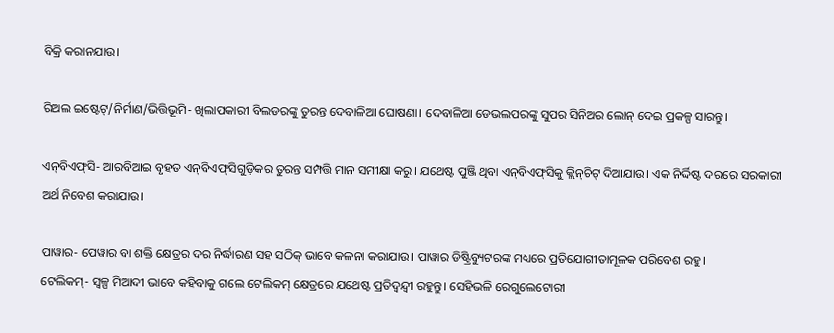ବିକ୍ରି କରାନଯାଉ।

ରିଅଲ ଇଷ୍ଟେଟ୍‌/ନିର୍ମାଣ/ଭିତ୍ତିଭୂମି- ଖିଲାପକାରୀ ବିଲଡରଙ୍କୁ ତୁରନ୍ତ ଦେବାଳିଆ ଘୋଷଣା। ଦେବାଳିଆ ଡେଭଲପରଙ୍କୁ ସୁପର ସିନିଅର ଲୋନ୍‌ ଦେଇ ପ୍ରକଳ୍ପ ସାରନ୍ତୁ।

ଏନ୍‌ବିଏଫ୍‌ସି- ଆରବିଆଇ ବୃହତ ଏନ୍‌ବିଏଫ୍‌ସିଗୁଡ଼ିକର ତୁରନ୍ତ ସମ୍ପତ୍ତି ମାନ ସମୀକ୍ଷା କରୁ। ଯଥେଷ୍ଟ ପୁଞ୍ଜି ଥିବା ଏନ୍‌ବିଏଫ୍‌ସିକୁ କ୍ଲିନ୍‌ଚିଟ୍‌ ଦିଆଯାଉ। ଏକ ନିର୍ଦ୍ଦିଷ୍ଟ ଦରରେ ସରକାରୀ ଅର୍ଥ ନିବେଶ କରାଯାଉ।

ପାୱାର- ପେୱାର ବା ଶକ୍ତି କ୍ଷେତ୍ରର ଦର ନିର୍ଦ୍ଧାରଣ ସହ ସଠିକ୍‌ ଭାବେ କଳନା କରାଯାଉ। ପାୱାର ଡିଷ୍ଟ୍ରିବ୍ୟୁଟରଙ୍କ ମଧ୍ୟରେ ପ୍ରତିଯୋଗୀତାମୂଳକ ପରିବେଶ ରହୁ।
ଟେଲିକମ୍‌- ସ୍ୱଳ୍ପ ମିଆଦୀ ଭାବେ କହିବାକୁ ଗଲେ ଟେଲିକମ୍‌ କ୍ଷେତ୍ରରେ ଯଥେଷ୍ଟ ପ୍ରତିଦ୍ୱନ୍ଦ୍ୱୀ ରହୁନ୍ତୁ। ସେହିଭଳି ରେଗୁଲେଟୋରୀ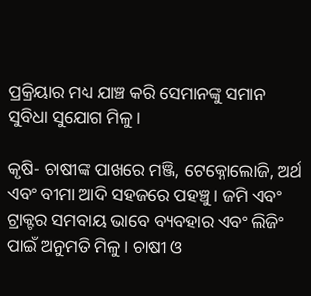ପ୍ରକ୍ରିୟାର ମଧ୍ୟ ଯାଞ୍ଚ କରି ସେମାନଙ୍କୁ ସମାନ ସୁବିଧା ସୁଯୋଗ ମିଳୁ।

କୃଷି- ଚାଷୀଙ୍କ ପାଖରେ ମଞ୍ଜି, ଟେକ୍ନୋଲୋଜି, ଅର୍ଥ ଏବଂ ବୀମା ଆଦି ସହଜରେ ପହଞ୍ଚୁ। ଜମି ଏବଂ ଟ୍ରାକ୍ଟର ସମବାୟ ଭାବେ ବ୍ୟବହାର ଏବଂ ଲିଜିଂ ପାଇଁ ଅନୁମତି ମିଳୁ। ଚାଷୀ ଓ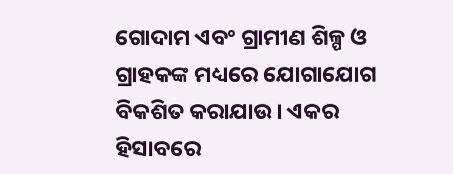ଗୋଦାମ ଏବଂ ଗ୍ରାମୀଣ ଶିଳ୍ପ ଓ ଗ୍ରାହକଙ୍କ ମଧ୍ୟରେ ଯୋଗାଯୋଗ ବିକଶିତ କରାଯାଉ। ଏକର ହିସାବରେ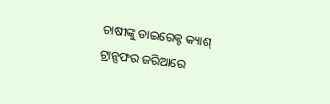ଚାଷୀଙ୍କୁ ଡାଇରେକ୍ଟ କ୍ୟାଶ୍‌ ଟ୍ରାନ୍ସଫର ଜରିଆରେ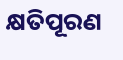କ୍ଷତିପୂରଣ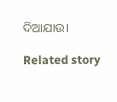ଦିଆଯାଉ।

Related story